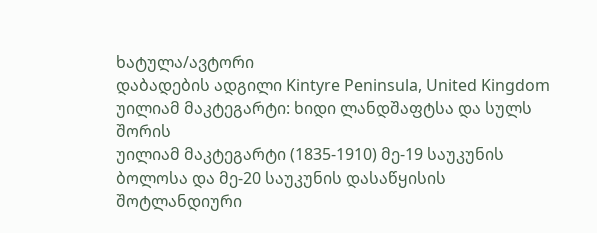ხატულა/ავტორი
დაბადების ადგილი Kintyre Peninsula, United Kingdom
უილიამ მაკტეგარტი: ხიდი ლანდშაფტსა და სულს შორის
უილიამ მაკტეგარტი (1835-1910) მე-19 საუკუნის ბოლოსა და მე-20 საუკუნის დასაწყისის შოტლანდიური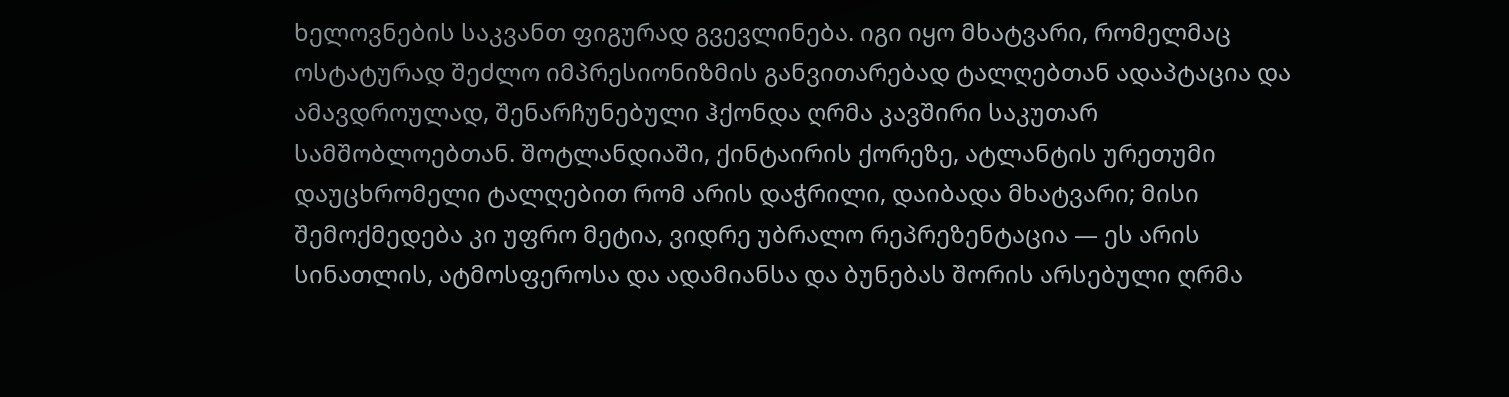ხელოვნების საკვანთ ფიგურად გვევლინება. იგი იყო მხატვარი, რომელმაც ოსტატურად შეძლო იმპრესიონიზმის განვითარებად ტალღებთან ადაპტაცია და ამავდროულად, შენარჩუნებული ჰქონდა ღრმა კავშირი საკუთარ სამშობლოებთან. შოტლანდიაში, ქინტაირის ქორეზე, ატლანტის ურეთუმი დაუცხრომელი ტალღებით რომ არის დაჭრილი, დაიბადა მხატვარი; მისი შემოქმედება კი უფრო მეტია, ვიდრე უბრალო რეპრეზენტაცია — ეს არის სინათლის, ატმოსფეროსა და ადამიანსა და ბუნებას შორის არსებული ღრმა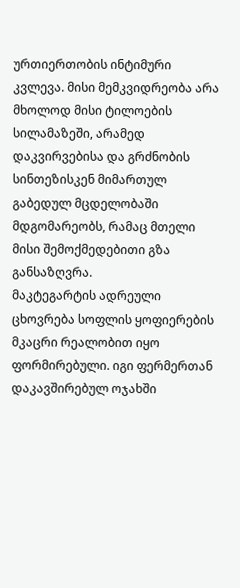ურთიერთობის ინტიმური კვლევა. მისი მემკვიდრეობა არა მხოლოდ მისი ტილოების სილამაზეში, არამედ დაკვირვებისა და გრძნობის სინთეზისკენ მიმართულ გაბედულ მცდელობაში მდგომარეობს, რამაც მთელი მისი შემოქმედებითი გზა განსაზღვრა.
მაკტეგარტის ადრეული ცხოვრება სოფლის ყოფიერების მკაცრი რეალობით იყო ფორმირებული. იგი ფერმერთან დაკავშირებულ ოჯახში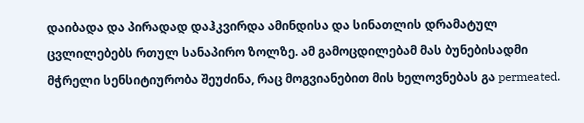დაიბადა და პირადად დაჰკვირდა ამინდისა და სინათლის დრამატულ ცვლილებებს რთულ სანაპირო ზოლზე. ამ გამოცდილებამ მას ბუნებისადმი მჭრელი სენსიტიურობა შეუძინა, რაც მოგვიანებით მის ხელოვნებას გა permeated.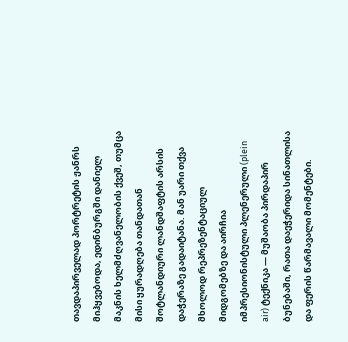თავდაპირველად პორტრეტის ჟანრს მიჰყვებოდა, ედინბურგში დანიელ მაკნის ხელმძღვანელობის ქვეშ, თუმცა მისი ყურადღება თანდათან შოტლანდიური ლანდშაფტის არსის დაჭერაზე გადაიტანა. მან უარი თქვა მხოლოდ რეპრეზენტაციულ მიდგომებზე და აირჩია იმპრესიონისტული პლენერული (plein air) ტექნიკა — მუშაობა პირდაპირ ბუნებაში, რათა დაეჭერიდა სინათლისა და ფერის წარმავალი მომენტები.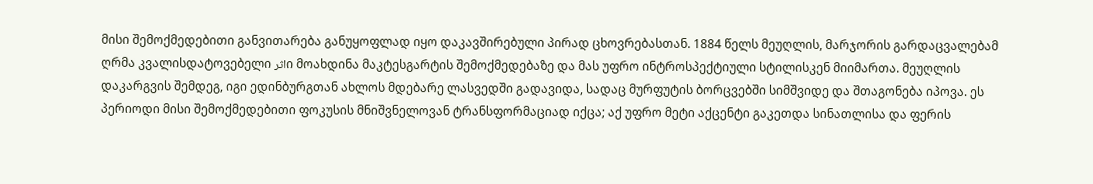მისი შემოქმედებითი განვითარება განუყოფლად იყო დაკავშირებული პირად ცხოვრებასთან. 1884 წელს მეუღლის, მარჯორის გარდაცვალებამ ღრმა კვალისდატოვებელი اثرი მოახდინა მაკტესგარტის შემოქმედებაზე და მას უფრო ინტროსპექტიული სტილისკენ მიიმართა. მეუღლის დაკარგვის შემდეგ, იგი ედინბურგთან ახლოს მდებარე ლასვედში გადავიდა, სადაც მურფუტის ბორცვებში სიმშვიდე და შთაგონება იპოვა. ეს პერიოდი მისი შემოქმედებითი ფოკუსის მნიშვნელოვან ტრანსფორმაციად იქცა; აქ უფრო მეტი აქცენტი გაკეთდა სინათლისა და ფერის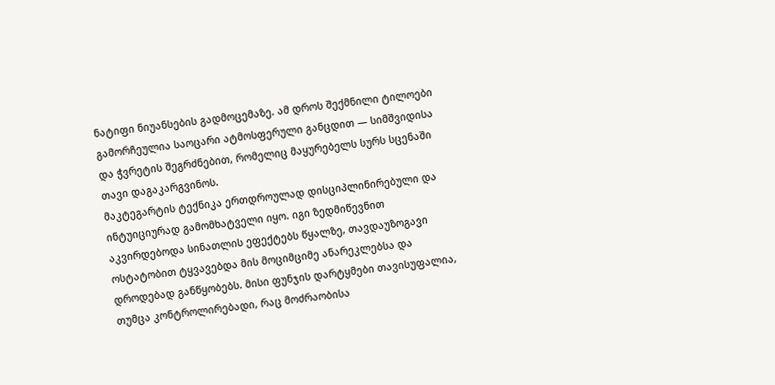ნატიფი ნიუანსების გადმოცემაზე. ამ დროს შექმნილი ტილოები გამორჩეულია საოცარი ატმოსფერული განცდით — სიმშვიდისა და ჭვრეტის შეგრძნებით, რომელიც მაყურებელს სურს სცენაში თავი დაგაკარგვინოს.
მაკტეგარტის ტექნიკა ერთდროულად დისციპლინირებული და ინტუიციურად გამომხატველი იყო. იგი ზედმიწევნით აკვირდებოდა სინათლის ეფექტებს წყალზე, თავდაუზოგავი ოსტატობით ტყვავებდა მის მოციმციმე ანარეკლებსა და დროდებად განწყობებს. მისი ფუნჯის დარტყმები თავისუფალია, თუმცა კონტროლირებადი, რაც მოძრაობისა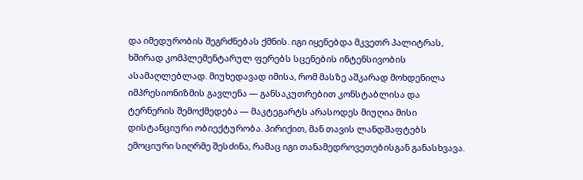და იმედურობის შეგრძნებას ქმნის. იგი იყენებდა მკვეთრ პალიტრას, ხშირად კომპლემენტარულ ფერებს სცენების ინტენსივობის ასამაღლებლად. მიუხედავად იმისა, რომ მასზე აშკარად მოხდენილა იმპრესიონიზმის გავლენა — განსაკუთრებით კონსტაბლისა და ტერნერის შემოქმედება — მაკტეგარტს არასოდეს მიუღია მისი დისტანციური ობიექტურობა. პირიქით, მან თავის ლანდშაფტებს ემოციური სიღრმე შესძინა, რამაც იგი თანამედროვეთებისგან განასხვავა.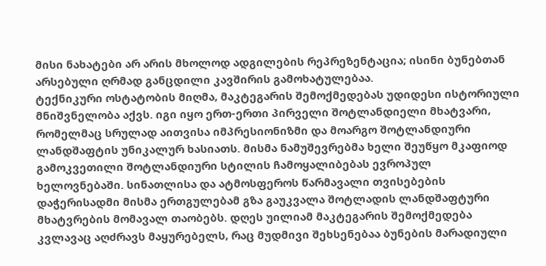მისი ნახატები არ არის მხოლოდ ადგილების რეპრეზენტაცია; ისინი ბუნებთან არსებული ღრმად განცდილი კავშირის გამოხატულებაა.
ტექნიკური ოსტატობის მიღმა, მაკტეგარის შემოქმედებას უდიდესი ისტორიული მნიშვნელობა აქვს. იგი იყო ერთ-ერთი პირველი შოტლანდიელი მხატვარი, რომელმაც სრულად აითვისა იმპრესიონიზმი და მოარგო შოტლანდიური ლანდშაფტის უნიკალურ ხასიათს. მისმა ნამუშევრებმა ხელი შეუწყო მკაფიოდ გამოკვეთილი შოტლანდიური სტილის ჩამოყალიბებას ევროპულ ხელოვნებაში. სინათლისა და ატმოსფეროს წარმავალი თვისებების დაჭერისადმი მისმა ერთგულებამ გზა გაუკვალა შოტლადის ლანდშაფტური მხატვრების მომავალ თაობებს. დღეს უილიამ მაკტეგარის შემოქმედება კვლავაც აღძრავს მაყურებელს, რაც მუდმივი შეხსენებაა ბუნების მარადიული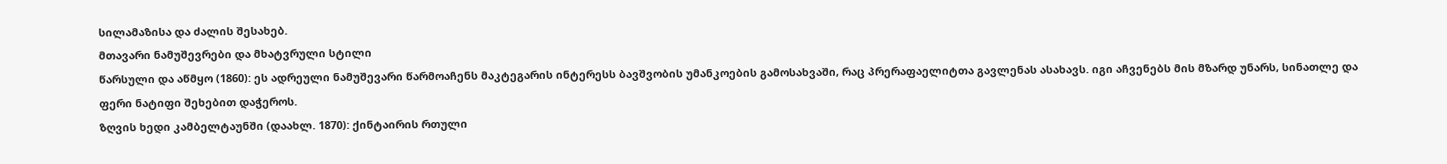სილამაზისა და ძალის შესახებ.
მთავარი ნამუშევრები და მხატვრული სტილი
წარსული და აწმყო (1860): ეს ადრეული ნამუშევარი წარმოაჩენს მაკტეგარის ინტერესს ბავშვობის უმანკოების გამოსახვაში, რაც პრერაფაელიტთა გავლენას ასახავს. იგი აჩვენებს მის მზარდ უნარს, სინათლე და ფერი ნატიფი შეხებით დაჭეროს.
ზღვის ხედი კამბელტაუნში (დაახლ. 1870): ქინტაირის რთული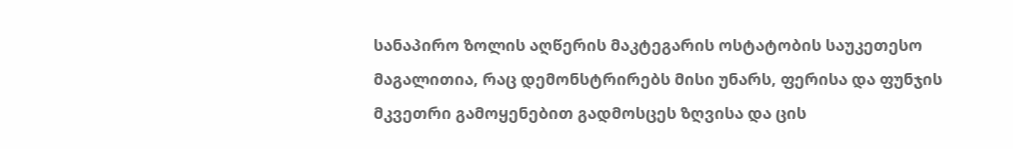სანაპირო ზოლის აღწერის მაკტეგარის ოსტატობის საუკეთესო მაგალითია, რაც დემონსტრირებს მისი უნარს, ფერისა და ფუნჯის მკვეთრი გამოყენებით გადმოსცეს ზღვისა და ცის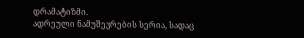დრამატიზმი.
ადრეული ნამუშევრების სერია, სადაც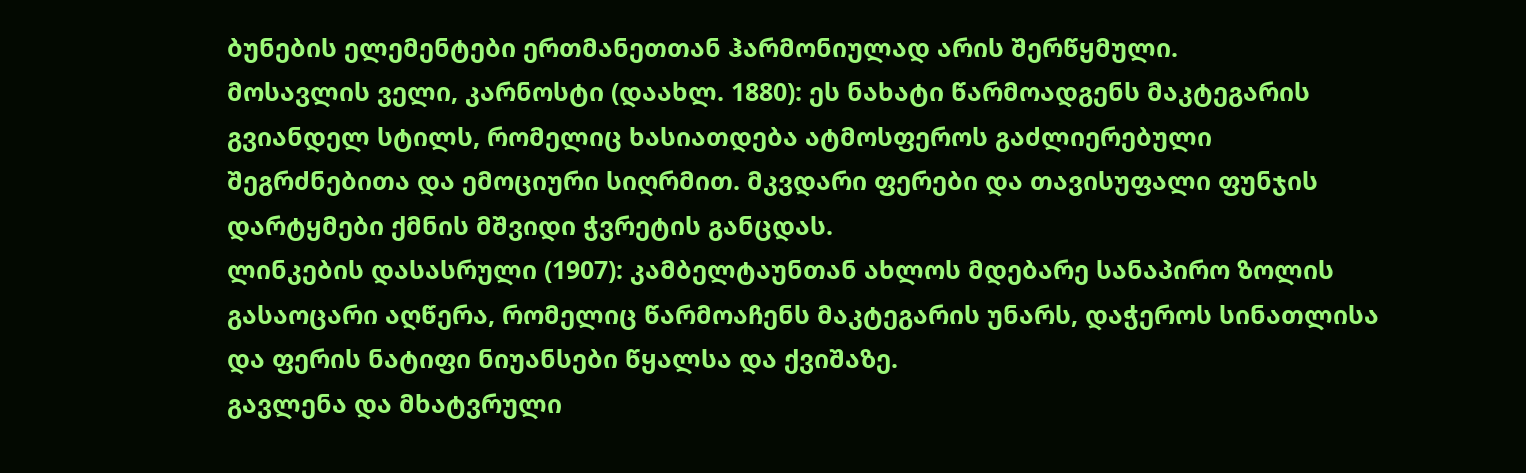ბუნების ელემენტები ერთმანეთთან ჰარმონიულად არის შერწყმული.
მოსავლის ველი, კარნოსტი (დაახლ. 1880): ეს ნახატი წარმოადგენს მაკტეგარის გვიანდელ სტილს, რომელიც ხასიათდება ატმოსფეროს გაძლიერებული შეგრძნებითა და ემოციური სიღრმით. მკვდარი ფერები და თავისუფალი ფუნჯის დარტყმები ქმნის მშვიდი ჭვრეტის განცდას.
ლინკების დასასრული (1907): კამბელტაუნთან ახლოს მდებარე სანაპირო ზოლის გასაოცარი აღწერა, რომელიც წარმოაჩენს მაკტეგარის უნარს, დაჭეროს სინათლისა და ფერის ნატიფი ნიუანსები წყალსა და ქვიშაზე.
გავლენა და მხატვრული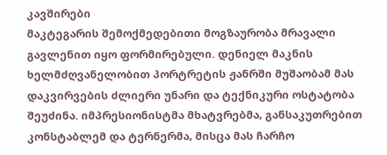კავშირები
მაკტეგარის შემოქმედებითი მოგზაურობა მრავალი გავლენით იყო ფორმირებული. დენიელ მაკნის ხელმძღვანელობით პორტრეტის ჟანრში მუშაობამ მას დაკვირვების ძლიერი უნარი და ტექნიკური ოსტატობა შეუძინა. იმპრესიონისტმა მხატვრებმა, განსაკუთრებით კონსტაბლემ და ტერნერმა, მისცა მას ჩარჩო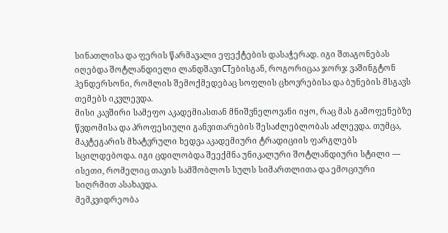სინათლისა და ფერის წარმავალი ეფექტების დასაჭერად. იგი შთაგონებას იღებდა შოტლანდიელი ლანდშავიСТებისგან, როგორიცაა ჯორჯ ვაშინგტონ ჰენდერსონი, რომლის შემოქმედებაც სოფლის ცხოვრებისა და ბუნების მსგავს თემებს იკვლევდა.
მისი კავშირი სამეფო აკადემიასთან მნიშვნელოვანი იყო, რაც მას გამოფენებზე წვდომისა და პროფესიული განვითარების შესაძლებლობას აძლევდა. თუმცა, მაკტეგარის მხატვრული ხედვა აკადემიური ტრადიციის ფარგლებს სცილდებოდა. იგი ცდილობდა შეექმნა უნიკალური შოტლანდიური სტილი — ისეთი, რომელიც თავის სამშობლოს სულს სიმართლითა და ემოციური სიღრმით ასახავდა.
მემკვიდრეობა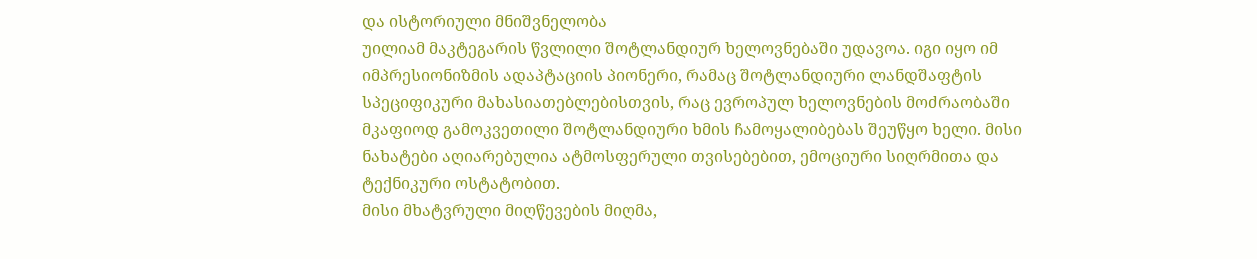და ისტორიული მნიშვნელობა
უილიამ მაკტეგარის წვლილი შოტლანდიურ ხელოვნებაში უდავოა. იგი იყო იმ იმპრესიონიზმის ადაპტაციის პიონერი, რამაც შოტლანდიური ლანდშაფტის სპეციფიკური მახასიათებლებისთვის, რაც ევროპულ ხელოვნების მოძრაობაში მკაფიოდ გამოკვეთილი შოტლანდიური ხმის ჩამოყალიბებას შეუწყო ხელი. მისი ნახატები აღიარებულია ატმოსფერული თვისებებით, ემოციური სიღრმითა და ტექნიკური ოსტატობით.
მისი მხატვრული მიღწევების მიღმა,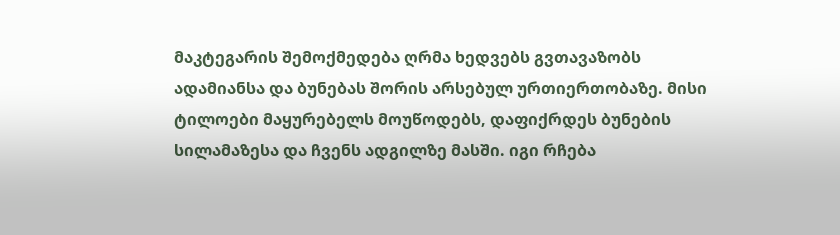მაკტეგარის შემოქმედება ღრმა ხედვებს გვთავაზობს ადამიანსა და ბუნებას შორის არსებულ ურთიერთობაზე. მისი ტილოები მაყურებელს მოუწოდებს, დაფიქრდეს ბუნების სილამაზესა და ჩვენს ადგილზე მასში. იგი რჩება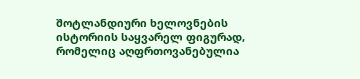შოტლანდიური ხელოვნების ისტორიის საყვარელ ფიგურად, რომელიც აღფრთოვანებულია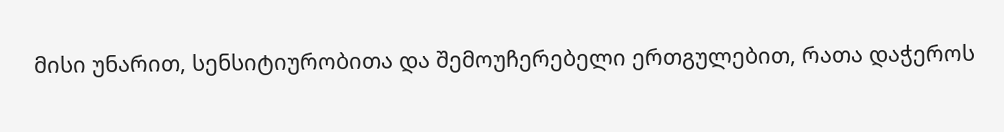მისი უნარით, სენსიტიურობითა და შემოუჩერებელი ერთგულებით, რათა დაჭეროს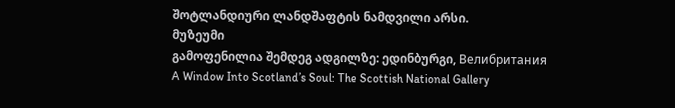შოტლანდიური ლანდშაფტის ნამდვილი არსი.
მუზეუმი
გამოფენილია შემდეგ ადგილზე: ედინბურგი, Велибритания
A Window Into Scotland’s Soul: The Scottish National Gallery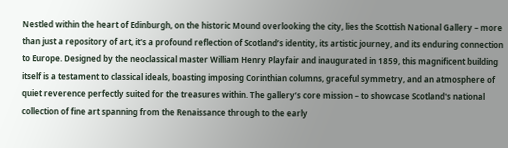Nestled within the heart of Edinburgh, on the historic Mound overlooking the city, lies the Scottish National Gallery – more than just a repository of art, it's a profound reflection of Scotland’s identity, its artistic journey, and its enduring connection to Europe. Designed by the neoclassical master William Henry Playfair and inaugurated in 1859, this magnificent building itself is a testament to classical ideals, boasting imposing Corinthian columns, graceful symmetry, and an atmosphere of quiet reverence perfectly suited for the treasures within. The gallery’s core mission – to showcase Scotland's national collection of fine art spanning from the Renaissance through to the early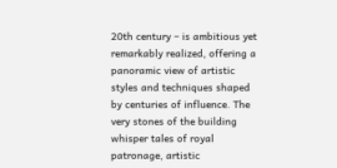20th century – is ambitious yet remarkably realized, offering a panoramic view of artistic styles and techniques shaped by centuries of influence. The very stones of the building whisper tales of royal patronage, artistic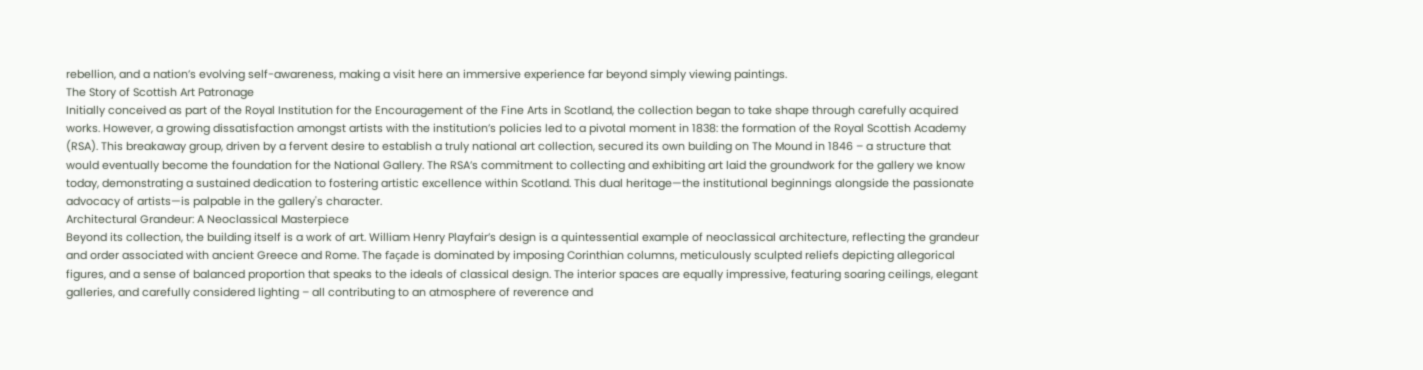rebellion, and a nation’s evolving self-awareness, making a visit here an immersive experience far beyond simply viewing paintings.
The Story of Scottish Art Patronage
Initially conceived as part of the Royal Institution for the Encouragement of the Fine Arts in Scotland, the collection began to take shape through carefully acquired works. However, a growing dissatisfaction amongst artists with the institution’s policies led to a pivotal moment in 1838: the formation of the Royal Scottish Academy (RSA). This breakaway group, driven by a fervent desire to establish a truly national art collection, secured its own building on The Mound in 1846 – a structure that would eventually become the foundation for the National Gallery. The RSA’s commitment to collecting and exhibiting art laid the groundwork for the gallery we know today, demonstrating a sustained dedication to fostering artistic excellence within Scotland. This dual heritage—the institutional beginnings alongside the passionate advocacy of artists—is palpable in the gallery's character.
Architectural Grandeur: A Neoclassical Masterpiece
Beyond its collection, the building itself is a work of art. William Henry Playfair’s design is a quintessential example of neoclassical architecture, reflecting the grandeur and order associated with ancient Greece and Rome. The façade is dominated by imposing Corinthian columns, meticulously sculpted reliefs depicting allegorical figures, and a sense of balanced proportion that speaks to the ideals of classical design. The interior spaces are equally impressive, featuring soaring ceilings, elegant galleries, and carefully considered lighting – all contributing to an atmosphere of reverence and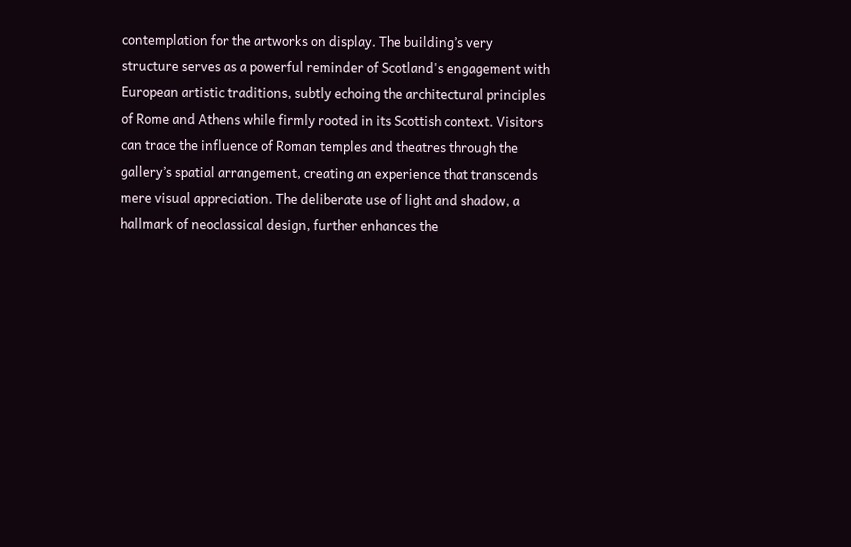contemplation for the artworks on display. The building’s very structure serves as a powerful reminder of Scotland's engagement with European artistic traditions, subtly echoing the architectural principles of Rome and Athens while firmly rooted in its Scottish context. Visitors can trace the influence of Roman temples and theatres through the gallery’s spatial arrangement, creating an experience that transcends mere visual appreciation. The deliberate use of light and shadow, a hallmark of neoclassical design, further enhances the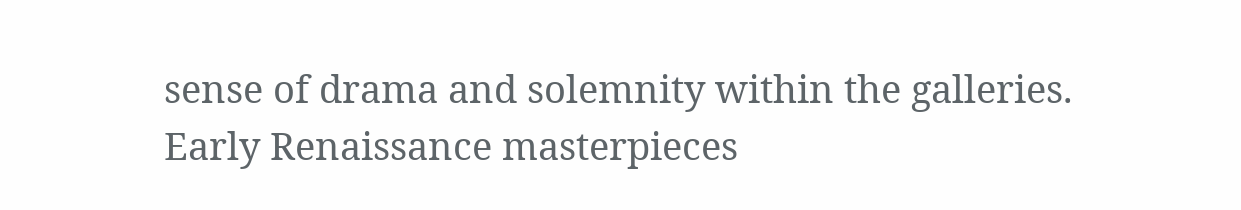sense of drama and solemnity within the galleries.
Early Renaissance masterpieces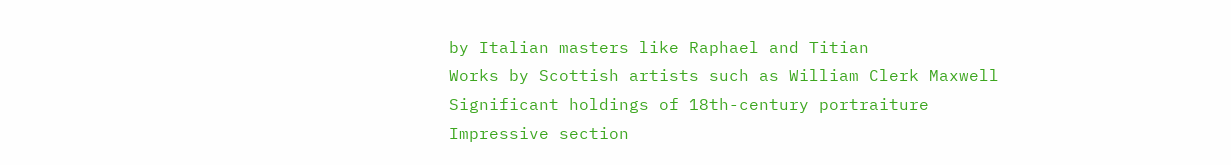by Italian masters like Raphael and Titian
Works by Scottish artists such as William Clerk Maxwell
Significant holdings of 18th-century portraiture
Impressive section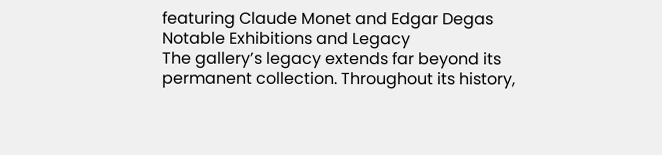featuring Claude Monet and Edgar Degas
Notable Exhibitions and Legacy
The gallery’s legacy extends far beyond its permanent collection. Throughout its history,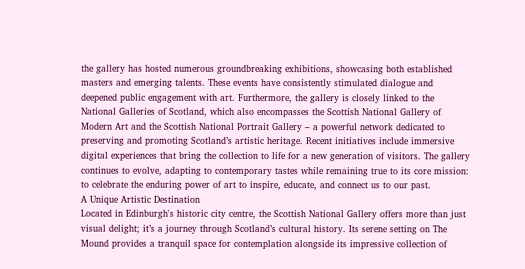the gallery has hosted numerous groundbreaking exhibitions, showcasing both established masters and emerging talents. These events have consistently stimulated dialogue and deepened public engagement with art. Furthermore, the gallery is closely linked to the National Galleries of Scotland, which also encompasses the Scottish National Gallery of Modern Art and the Scottish National Portrait Gallery – a powerful network dedicated to preserving and promoting Scotland’s artistic heritage. Recent initiatives include immersive digital experiences that bring the collection to life for a new generation of visitors. The gallery continues to evolve, adapting to contemporary tastes while remaining true to its core mission: to celebrate the enduring power of art to inspire, educate, and connect us to our past.
A Unique Artistic Destination
Located in Edinburgh's historic city centre, the Scottish National Gallery offers more than just visual delight; it’s a journey through Scotland’s cultural history. Its serene setting on The Mound provides a tranquil space for contemplation alongside its impressive collection of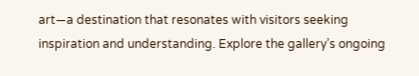art—a destination that resonates with visitors seeking inspiration and understanding. Explore the gallery’s ongoing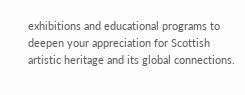exhibitions and educational programs to deepen your appreciation for Scottish artistic heritage and its global connections.